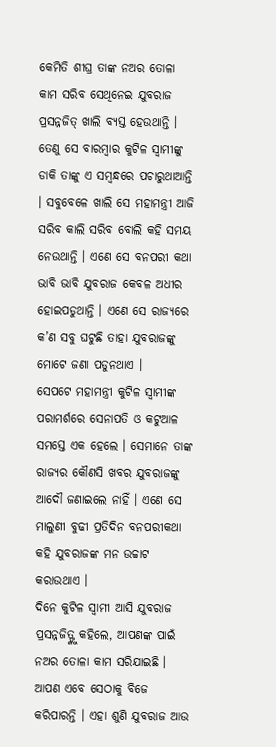କେମିତି ଶୀଘ୍ର ତାଙ୍କ ନଅର ତୋଳା କାମ ସରିବ ସେଥିନେଇ ଯୁବରାଜ ପ୍ରସନ୍ନଜିତ୍ ଖାଲି ବ୍ୟସ୍ତ ହେଉଥାନ୍ତି । ତେଣୁ ସେ ବାରମ୍ବାର କୁଟିଳ ସ୍ୱାମୀଙ୍କୁ ଡାକି ତାଙ୍କୁ ଏ ସମ୍ବନ୍ଧରେ ପଚାରୁଥାଆନ୍ତି । ସବୁବେଳେ ଖାଲି ସେ ମହାମନ୍ତ୍ରୀ ଆଜି ସରିବ କାଲି ସରିବ ବୋଲି କହି ସମୟ ନେଉଥାନ୍ତି । ଏଣେ ସେ ବନପରୀ କଥା ଭାବି ଭାବି ଯୁବରାଜ କେବଳ ଅଧୀର ହୋଇପଡୁଥାନ୍ତି । ଏଣେ ସେ ରାଜ୍ୟରେ କ’ଣ ସବୁ ଘଟୁଛି ତାହା ଯୁବରାଜଙ୍କୁ ମୋଟେ ଜଣା ପଡୁନଥାଏ ।
ସେପଟେ ମହାମନ୍ତ୍ରୀ କୁଟିଳ ସ୍ୱାମୀଙ୍କ ପରାମର୍ଶରେ ସେନାପତି ଓ କଟୁଆଳ ସମସ୍ତେ ଏକ ହେଲେ । ସେମାନେ ତାଙ୍କ ରାଜ୍ୟର କୌଣସି ଖବର ଯୁବରାଜଙ୍କୁ ଆଦୌ ଜଣାଇଲେ ନାହିଁ । ଏଣେ ସେ ମାଲୁଣୀ ବୁଢୀ ପ୍ରତିଦିନ ବନପରୀକଥା କହି ଯୁବରାଜଙ୍କ ମନ ଉଚ୍ଚାଟ କରାଉଥାଏ ।
ଦିନେ କୁଟିଳ ସ୍ୱାମୀ ଆସି ଯୁବରାଜ ପ୍ରସନ୍ନଜିତ୍ଙ୍କୁ କହିଲେ, ଆପଣଙ୍କ ପାଇଁ ନଅର ତୋଳା କାମ ସରିଯାଇଛି । ଆପଣ ଏବେ ସେଠାକୁ ବିଜେ କରିପାରନ୍ତି । ଏହା ଶୁଣି ଯୁବରାଜ ଆଉ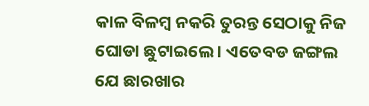କାଳ ବିଳମ୍ବ ନକରି ତୁରନ୍ତ ସେଠାକୁ ନିଜ ଘୋଡା ଛୁଟାଇଲେ । ଏତେବଡ ଜଙ୍ଗଲ ଯେ ଛାରଖାର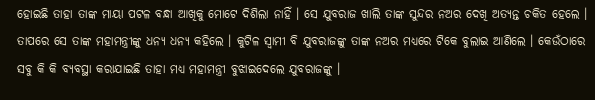ହୋଇଛି ତାହା ତାଙ୍କ ମାୟା ପଟଳ ବନ୍ଧା ଆଖିକୁ ମୋଟେ ଦିଶିଲା ନାହିଁ । ସେ ଯୁବରାଜ ଖାଲି ତାଙ୍କ ସୁନ୍ଦର ନଅର ଦେଖି ଅତ୍ୟନ୍ତ ଚକିତ ହେଲେ । ତାପରେ ସେ ତାଙ୍କ ମହାମନ୍ତ୍ରୀଙ୍କୁ ଧନ୍ୟ ଧନ୍ୟ କହିଲେ । କୁଟିଳ ସ୍ୱାମୀ ବି ଯୁବରାଜଙ୍କୁ ତାଙ୍କ ନଅର ମଧ୍ୟରେ ଟିକେ ବୁଲାଇ ଆଣିଲେ । କେଉଁଠାରେ ସବୁ କି କି ବ୍ୟବସ୍ଥା କରାଯାଇଛି ତାହା ମଧ୍ୟ ମହାମନ୍ତ୍ରୀ ବୁଝାଇଦେଲେ ଯୁବରାଜଙ୍କୁ ।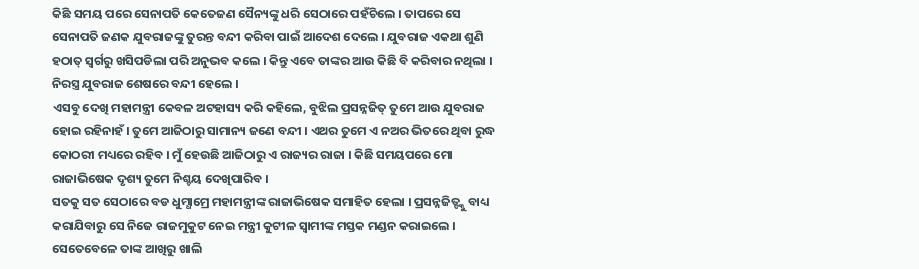କିଛି ସମୟ ପରେ ସେନାପତି କେତେଜଣ ସୈନ୍ୟଙ୍କୁ ଧରି ସେଠାରେ ପହଁଚିଲେ । ତାପରେ ସେ ସେନାପତି ଜଣକ ଯୁବରାଜଙ୍କୁ ତୁରନ୍ତ ବନ୍ଦୀ କରିବା ପାଇଁ ଆଦେଶ ଦେଲେ । ଯୁବରାଜ ଏକଥା ଶୁଣି ହଠାତ୍ ସ୍ୱର୍ଗରୁ ଖସିପଡିଲା ପରି ଅନୁଭବ କଲେ । କିନ୍ତୁ ଏବେ ତାଙ୍କର ଆଉ କିଛି ବି କରିବାର ନଥିଲା । ନିରସ୍ତ୍ର ଯୁବରାଜ ଶେଷରେ ବନ୍ଦୀ ହେଲେ ।
ଏସବୁ ଦେଖି ମହାମନ୍ତ୍ରୀ କେବଳ ଅଟହାସ୍ୟ କରି କହିଲେ, ବୁଝିଲ ପ୍ରସନ୍ନଜିତ୍ ତୁମେ ଆଉ ଯୁବରାଜ ହୋଇ ରହିନାହଁ । ତୁମେ ଆଜିଠାରୁ ସାମାନ୍ୟ ଜଣେ ବନ୍ଦୀ । ଏଥର ତୁମେ ଏ ନଅର ଭିତରେ ଥିବା ରୁଦ୍ଧ କୋଠରୀ ମଧ୍ୟରେ ରହିବ । ମୁଁ ହେଉଛି ଆଜିଠାରୁ ଏ ରାଜ୍ୟର ରାଜା । କିଛି ସମୟପରେ ମୋ ରାଜାଭିଷେକ ଦୃଶ୍ୟ ତୁମେ ନିଶ୍ଚୟ ଦେଖିପାରିବ ।
ସତକୁ ସତ ସେଠାରେ ବଡ ଧୁମ୍ଧାମ୍ରେ ମହାମନ୍ତ୍ରୀଙ୍କ ରାଜାଭିଷେକ ସମାହିତ ହେଲା । ପ୍ରସନ୍ନଜିତ୍ଙ୍କୁ ବାଧ୍ୟ କରାଯିବାରୁ ସେ ନିଜେ ରାଜମୁକୁଟ ନେଇ ମନ୍ତ୍ରୀ କୁଟୀଳ ସ୍ୱାମୀଙ୍କ ମସ୍ତକ ମଣ୍ଡନ କରାଇଲେ । ସେତେବେଳେ ତାଙ୍କ ଆଖିରୁ ଖାଲି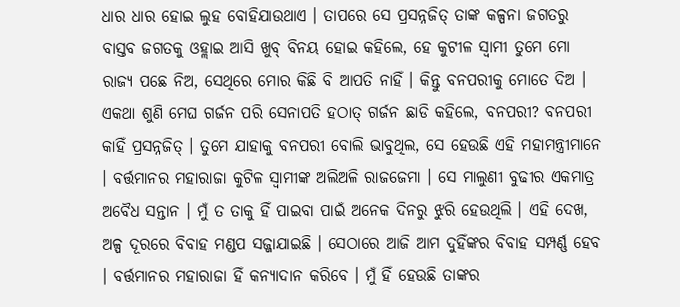ଧାର ଧାର ହୋଇ ଲୁହ ବୋହିଯାଉଥାଏ । ତାପରେ ସେ ପ୍ରସନ୍ନଜିତ୍ ତାଙ୍କ କଳ୍ପନା ଜଗତରୁ ବାସ୍ତବ ଜଗତକୁ ଓହ୍ଲାଇ ଆସି ଖୁବ୍ ବିନୟ ହୋଇ କହିଲେ, ହେ କୁଟୀଳ ସ୍ୱାମୀ ତୁମେ ମୋ ରାଜ୍ୟ ପଛେ ନିଅ, ସେଥିରେ ମୋର କିଛି ବି ଆପତି ନାହିଁ । କିନ୍ତୁ ବନପରୀକୁ ମୋତେ ଦିଅ ।
ଏକଥା ଶୁଣି ମେଘ ଗର୍ଜନ ପରି ସେନାପତି ହଠାତ୍ ଗର୍ଜନ ଛାଡି କହିଲେ, ବନପରୀ? ବନପରୀ କାହିଁ ପ୍ରସନ୍ନଜିତ୍ । ତୁମେ ଯାହାକୁ ବନପରୀ ବୋଲି ଭାବୁଥିଲ, ସେ ହେଉଛି ଏହି ମହାମନ୍ତ୍ରୀମାନେ । ବର୍ତ୍ତମାନର ମହାରାଜା କୁଟିଳ ସ୍ୱାମୀଙ୍କ ଅଲିଅଳି ରାଜଜେମା । ସେ ମାଲୁଣୀ ବୁଢୀର ଏକମାତ୍ର ଅବୈଧ ସନ୍ତାନ । ମୁଁ ତ ତାକୁ ହିଁ ପାଇବା ପାଇଁ ଅନେକ ଦିନରୁ ଝୁରି ହେଉଥିଲି । ଏହି ଦେଖ, ଅଳ୍ପ ଦୂରରେ ବିବାହ ମଣ୍ଡପ ସଜ୍ଜାଯାଇଛି । ସେଠାରେ ଆଜି ଆମ ଦୁହିଁଙ୍କର ବିବାହ ସମ୍ପର୍ଣ୍ଣ ହେବ । ବର୍ତ୍ତମାନର ମହାରାଜା ହିଁ କନ୍ୟାଦାନ କରିବେ । ମୁଁ ହିଁ ହେଉଛି ତାଙ୍କର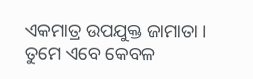ଏକମାତ୍ର ଉପଯୁକ୍ତ ଜାମାତା । ତୁମେ ଏବେ କେବଳ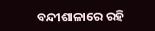ବନ୍ଦୀଶାଳାରେ ରହି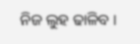ନିଜ ଲୁହ ଢାଳିବ ।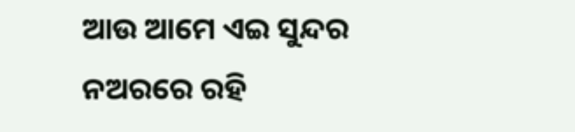ଆଉ ଆମେ ଏଇ ସୁନ୍ଦର ନଅରରେ ରହି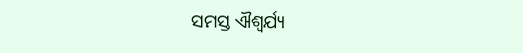ସମସ୍ତ ଐଶ୍ୱର୍ଯ୍ୟ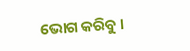ଭୋଗ କରିବୁ ।